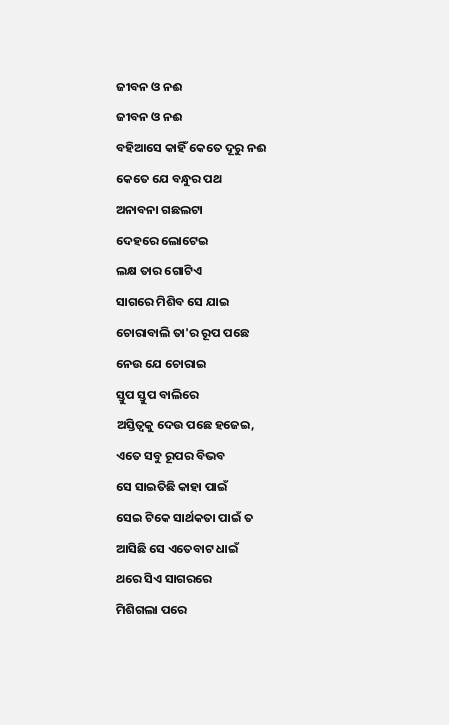ଜୀବନ ଓ ନଈ
ଜୀବନ ଓ ନଈ
ବହିଆସେ କାହିଁ କେତେ ଦୂରୁ ନଈ
କେତେ ଯେ ବନ୍ଧୁର ପଥ
ଅନାବନା ଗଛଲଟା
ଦେହରେ ଲୋଟେଇ
ଲକ୍ଷ ତାର ଗୋଟିଏ
ସାଗରେ ମିଶିବ ସେ ଯାଇ
ଚୋରାବାଲି ତା'ର ରୂପ ପଛେ
ନେଉ ଯେ ଚୋରାଇ
ସ୍ତୁପ ସ୍ତୁପ ବାଲିରେ
ଅସ୍ତିତ୍ବକୁ ଦେଉ ପଛେ ହଜେଇ,
ଏତେ ସବୁ ରୂପର ବିଭବ
ସେ ସାଇତିଛି କାହା ପାଇଁ
ସେଇ ଟିକେ ସାର୍ଥକତା ପାଇଁ ତ
ଆସିଛି ସେ ଏତେବାଟ ଧାଇଁ
ଥରେ ସିଏ ସାଗରରେ
ମିଶିଗଲା ପରେ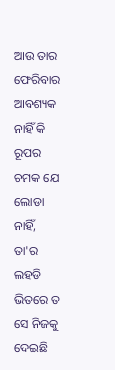ଆଉ ତାର ଫେରିବାର
ଆବଶ୍ୟକ ନାହିଁ କି
ରୂପର ଚମକ ଯେ ଲୋଡା ନାହିଁ,
ତା'ର ଲହଡି ଭିତରେ ତ
ସେ ନିଜକୁ ଦେଇଛି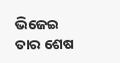ଭିଜେଇ
ତାର ଶେଷ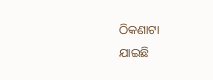ଠିକଣାଟା
ଯାଇଛି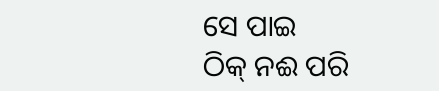ସେ ପାଇ
ଠିକ୍ ନଈ ପରି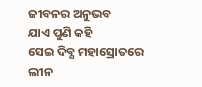ଜୀବନର ଅନୁଭବ
ଯାଏ ପୁଣି କହି
ସେଇ ଦିବ୍ଯ ମହାସ୍ରୋତରେ
ଲୀନ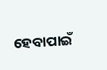ହେବାପାଇଁ